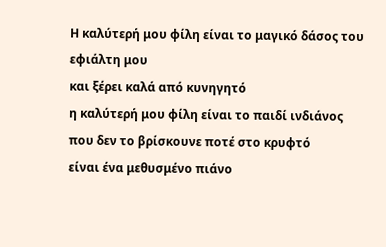Η καλύτερή μου φίλη είναι το μαγικό δάσος του εφιάλτη μου
και ξέρει καλά από κυνηγητό
η καλύτερή μου φίλη είναι το παιδί ινδιάνος
που δεν το βρίσκουνε ποτέ στο κρυφτό
είναι ένα μεθυσμένο πιάνο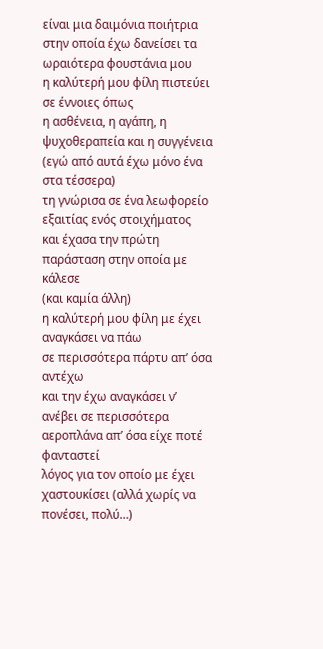είναι μια δαιμόνια ποιήτρια
στην οποία έχω δανείσει τα ωραιότερα φουστάνια μου
η καλύτερή μου φίλη πιστεύει σε έννοιες όπως
η ασθένεια, η αγάπη, η ψυχοθεραπεία και η συγγένεια
(εγώ από αυτά έχω μόνο ένα στα τέσσερα)
τη γνώρισα σε ένα λεωφορείο εξαιτίας ενός στοιχήματος
και έχασα την πρώτη παράσταση στην οποία με κάλεσε
(και καμία άλλη)
η καλύτερή μου φίλη με έχει αναγκάσει να πάω
σε περισσότερα πάρτυ απ’ όσα αντέχω
και την έχω αναγκάσει ν’ ανέβει σε περισσότερα αεροπλάνα απ’ όσα είχε ποτέ φανταστεί
λόγος για τον οποίο με έχει χαστουκίσει (αλλά χωρίς να πονέσει, πολύ…)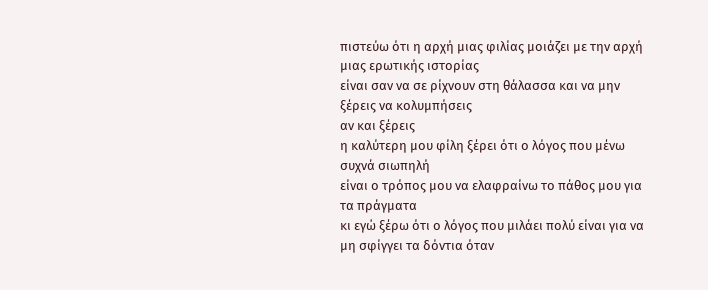πιστεύω ότι η αρχή μιας φιλίας μοιάζει με την αρχή μιας ερωτικής ιστορίας
είναι σαν να σε ρίχνουν στη θάλασσα και να μην ξέρεις να κολυμπήσεις
αν και ξέρεις
η καλύτερη μου φίλη ξέρει ότι ο λόγος που μένω συχνά σιωπηλή
είναι ο τρόπος μου να ελαφραίνω το πάθος μου για τα πράγματα
κι εγώ ξέρω ότι ο λόγος που μιλάει πολύ είναι για να μη σφίγγει τα δόντια όταν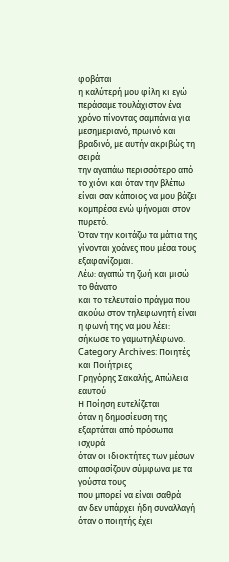φοβάται
η καλύτερή μου φίλη κι εγώ περάσαμε τουλάχιστον ένα χρόνο πίνοντας σαμπάνια για μεσημεριανό, πρωινό και βραδινό, με αυτήν ακριβώς τη σειρά
την αγαπάω περισσότερο από το χιόνι και όταν την βλέπω είναι σαν κάποιος να μου βάζει κομπρέσα ενώ ψήνομαι στον πυρετό.
Όταν την κοιτάζω τα μάτια της γίνονται χοάνες που μέσα τους εξαφανίζομαι.
Λέω: αγαπώ τη ζωή και μισώ το θάνατο
και το τελευταίο πράγμα που ακούω στον τηλεφωνητή είναι η φωνή της να μου λέει:
σήκωσε το γαμωτηλέφωνο.
Category Archives: Ποιητές και Ποιήτριες
Γρηγόρης Σακαλής, Απώλεια εαυτού
Η Ποίηση ευτελίζεται
όταν η δημοσίευση της
εξαρτάται από πρόσωπα ισχυρά
όταν οι ιδιοκτήτες των μέσων
αποφασίζουν σύμφωνα με τα γούστα τους
που μπορεί να είναι σαθρά
αν δεν υπάρχει ήδη συναλλαγή
όταν ο ποιητής έχει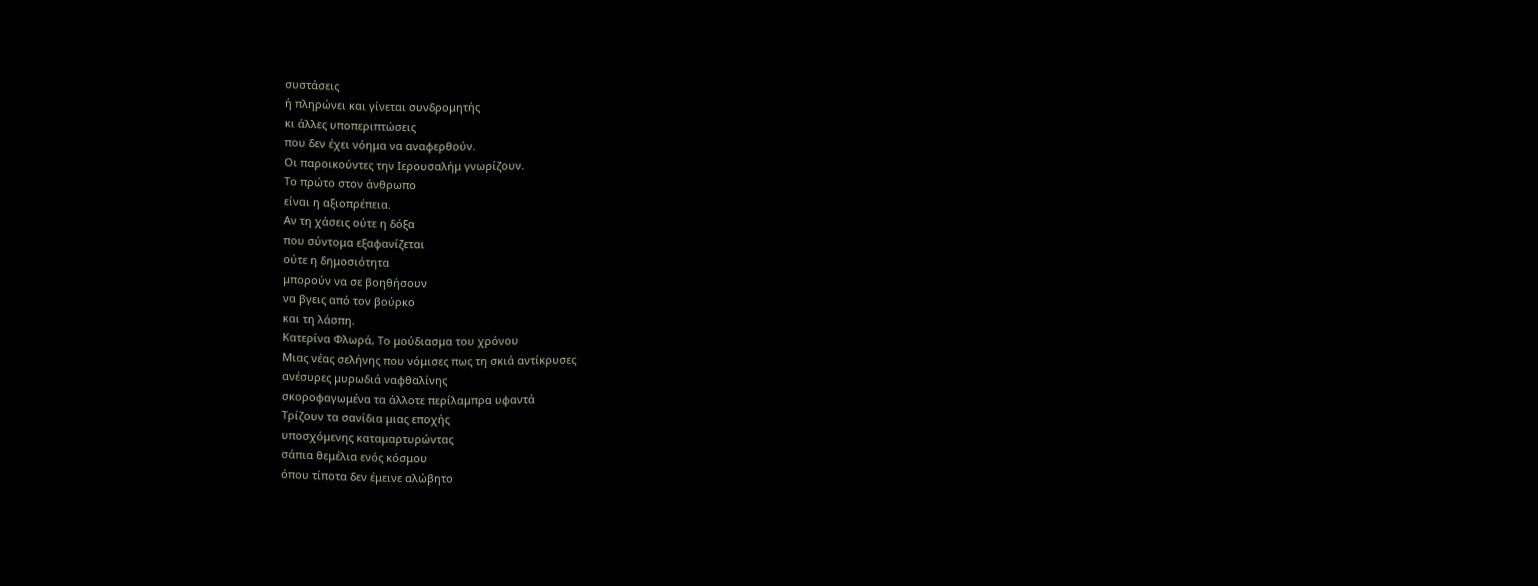συστάσεις
ή πληρώνει και γίνεται συνδρομητής
κι άλλες υποπεριπτώσεις
που δεν έχει νόημα να αναφερθούν.
Οι παροικούντες την Ιερουσαλήμ γνωρίζουν.
Το πρώτο στον άνθρωπο
είναι η αξιοπρέπεια.
Αν τη χάσεις ούτε η δόξα
που σύντομα εξαφανίζεται
ούτε η δημοσιότητα
μπορούν να σε βοηθήσουν
να βγεις από τον βούρκο
και τη λάσπη.
Κατερίνα Φλωρά, Το μούδιασμα του χρόνου
Μιας νέας σελήνης που νόμισες πως τη σκιά αντίκρυσες
ανέσυρες μυρωδιά ναφθαλίνης
σκοροφαγωμένα τα άλλοτε περίλαμπρα υφαντά
Τρίζουν τα σανίδια μιας εποχής
υποσχόμενης καταμαρτυρώντας
σάπια θεμέλια ενός κόσμου
όπου τίποτα δεν έμεινε αλώβητο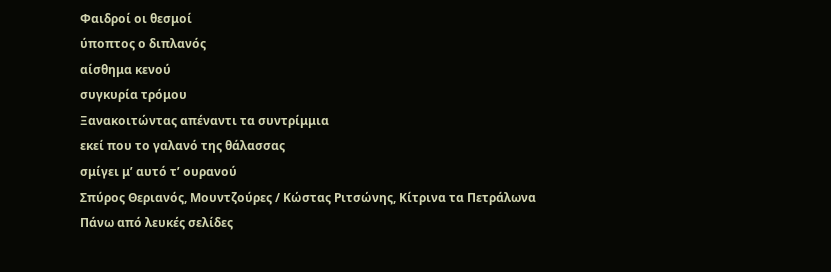Φαιδροί οι θεσμοί
ύποπτος ο διπλανός
αίσθημα κενού
συγκυρία τρόμου
Ξανακοιτώντας απέναντι τα συντρίμμια
εκεί που το γαλανό της θάλασσας
σμίγει μ’ αυτό τ’ ουρανού
Σπύρος Θεριανός, Μουντζούρες / Κώστας Ριτσώνης, Κίτρινα τα Πετράλωνα
Πάνω από λευκές σελίδες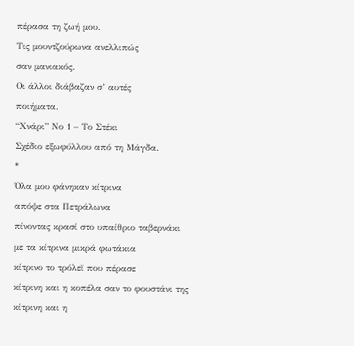πέρασα τη ζωή μου.
Τις μουντζούρωνα ανελλιπώς
σαν μανιακός.
Οι άλλοι διάβαζαν σ’ αυτές
ποιήματα.
“Χνάρι” Νο 1 – Το Στέκι
Σχέδιο εξωφύλλου από τη Μάγδα.
*
Όλα μου φάνηκαν κίτρινα
απόψε στα Πετράλωνα
πίνοντας κρασί στο υπαίθριο ταβερνάκι
με τα κίτρινα μικρά φωτάκια
κίτρινο το τρόλεϊ που πέρασε
κίτρινη και η κοπέλα σαν το φουστάνι της
κίτρινη και η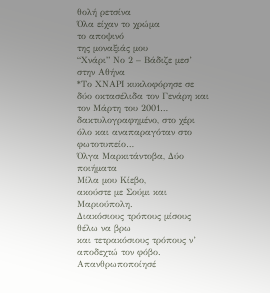θολή ρετσίνα
Όλα είχαν το χρώμα
το αποψινό
της μοναξιάς μου
“Χνάρι” Νο 2 – Βάδιζε μεσ’ στην Αθήνα
*Το ΧΝΑΡΙ κυκλοφόρησε σε δύο οκτασέλιδα τον Γενάρη και τον Μάρτη του 2001… δακτυλογραφημένο, στο χέρι όλο και αναπαραγόταν στο φωτοτυπείο…
Όλγα Μαρκιτάντοβα, Δύο ποιήματα
Μίλα μου Κίεβο,
ακούστε με Σούμι και Μαριούπολη.
Διακόσιους τρόπους μίσους θέλω να βρω
και τετρακόσιους τρόπους ν’ αποδεχτώ τον φόβο.
Απανθρωποποίησέ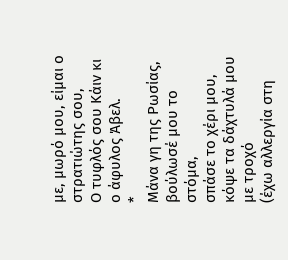με, μωρό μου, είμαι ο στρατιώτης σου,
Ο τυφλός σου Κάιν κι ο άφυλος Άβελ.
*
Μάνα γη της Ρωσίας, βούλωσέ μου το στόμα,
σπάσε το χέρι μου, κόψε τα δάχτυλά μου με τροχό
(έχω αλλεργία στη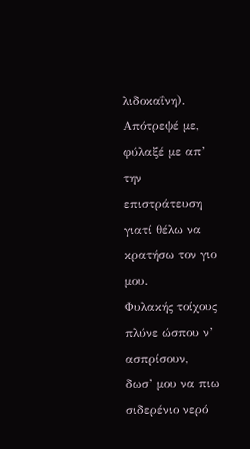λιδοκαΐνη).
Απότρεψέ με, φύλαξέ με απ’ την επιστράτευση
γιατί θέλω να κρατήσω τον γιο μου.
Φυλακής τοίχους πλύνε ώσπου ν’ ασπρίσουν,
δωσ’ μου να πιω σιδερένιο νερό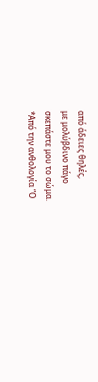από άδειες θηλές,
με μολύβδινο πάγο
σκεπάστε μου το σώμα.
*Από την ανθολογία “Ο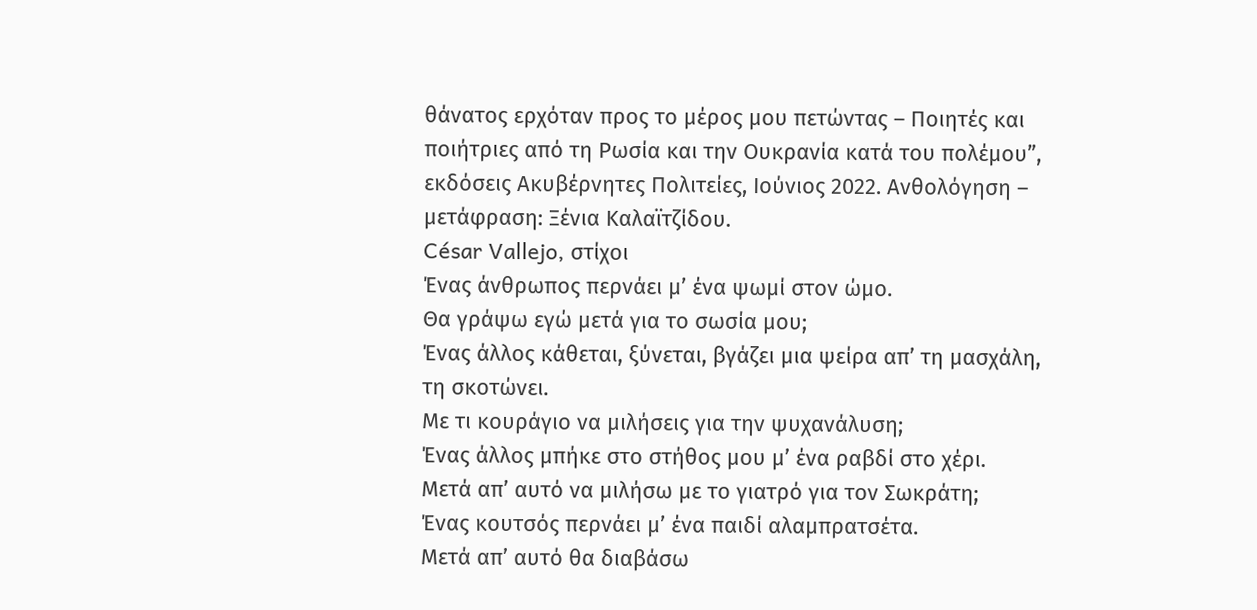θάνατος ερχόταν προς το μέρος μου πετώντας – Ποιητές και ποιήτριες από τη Ρωσία και την Ουκρανία κατά του πολέμου”, εκδόσεις Ακυβέρνητες Πολιτείες, Ιούνιος 2022. Ανθολόγηση – μετάφραση: Ξένια Καλαϊτζίδου.
César Vallejo, στίχοι
Ένας άνθρωπος περνάει μ’ ένα ψωμί στον ώμο.
Θα γράψω εγώ μετά για το σωσία μου;
Ένας άλλος κάθεται, ξύνεται, βγάζει μια ψείρα απ’ τη μασχάλη, τη σκοτώνει.
Με τι κουράγιο να μιλήσεις για την ψυχανάλυση;
Ένας άλλος μπήκε στο στήθος μου μ’ ένα ραβδί στο χέρι.
Μετά απ’ αυτό να μιλήσω με το γιατρό για τον Σωκράτη;
Ένας κουτσός περνάει μ’ ένα παιδί αλαμπρατσέτα.
Μετά απ’ αυτό θα διαβάσω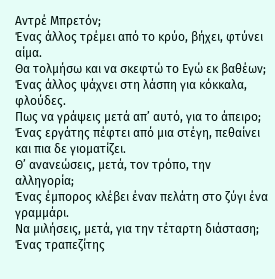Αντρέ Μπρετόν;
Ένας άλλος τρέμει από το κρύο, βήχει, φτύνει αίμα.
Θα τολμήσω και να σκεφτώ το Εγώ εκ βαθέων;
Ένας άλλος ψάχνει στη λάσπη για κόκκαλα, φλούδες.
Πως να γράψεις μετά απ’ αυτό, για το άπειρο;
Ένας εργάτης πέφτει από μια στέγη, πεθαίνει και πια δε γιοματίζει.
Θ’ ανανεώσεις, μετά, τον τρόπο, την αλληγορία;
Ένας έμπορος κλέβει έναν πελάτη στο ζύγι ένα γραμμάρι.
Να μιλήσεις, μετά, για την τέταρτη διάσταση;
Ένας τραπεζίτης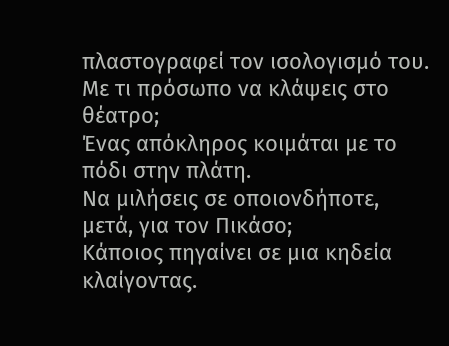πλαστογραφεί τον ισολογισμό του.
Με τι πρόσωπο να κλάψεις στο θέατρο;
Ένας απόκληρος κοιμάται με το πόδι στην πλάτη.
Να μιλήσεις σε οποιονδήποτε, μετά, για τον Πικάσο;
Κάποιος πηγαίνει σε μια κηδεία κλαίγοντας.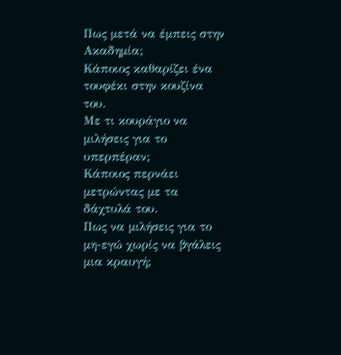Πως μετά να έμπεις στην Ακαδημία;
Κάποιος καθαρίζει ένα τουφέκι στην κουζίνα του.
Με τι κουράγιο να μιλήσεις για το υπερπέραν;
Κάποιος περνάει μετρώντας με τα δάχτυλά του.
Πως να μιλήσεις για το μη-εγώ χωρίς να βγάλεις μια κραυγή;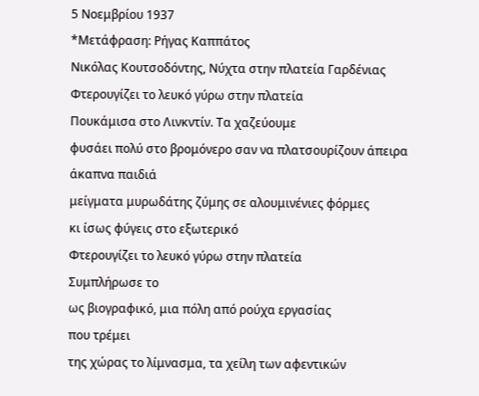5 Νοεμβρίου 1937
*Μετάφραση: Ρήγας Καππάτος
Νικόλας Κουτσοδόντης, Νύχτα στην πλατεία Γαρδένιας
Φτερουγίζει το λευκό γύρω στην πλατεία
Πουκάμισα στο Λινκντίν. Τα χαζεύουμε
φυσάει πολύ στο βρομόνερο σαν να πλατσουρίζουν άπειρα
άκαπνα παιδιά
μείγματα μυρωδάτης ζύμης σε αλουμινένιες φόρμες
κι ίσως φύγεις στο εξωτερικό
Φτερουγίζει το λευκό γύρω στην πλατεία
Συμπλήρωσε το
ως βιογραφικό, μια πόλη από ρούχα εργασίας
που τρέμει
της χώρας το λίμνασμα, τα χείλη των αφεντικών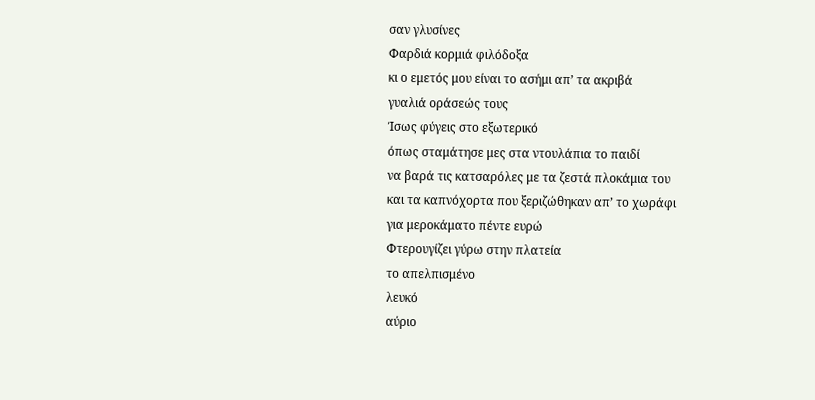σαν γλυσίνες
Φαρδιά κορμιά φιλόδοξα
κι ο εμετός μου είναι το ασήμι απ’ τα ακριβά
γυαλιά οράσεώς τους
Ίσως φύγεις στο εξωτερικό
όπως σταμάτησε μες στα ντουλάπια το παιδί
να βαρά τις κατσαρόλες με τα ζεστά πλοκάμια του
και τα καπνόχορτα που ξεριζώθηκαν απ’ το χωράφι
για μεροκάματο πέντε ευρώ
Φτερουγίζει γύρω στην πλατεία
το απελπισμένο
λευκό
αύριο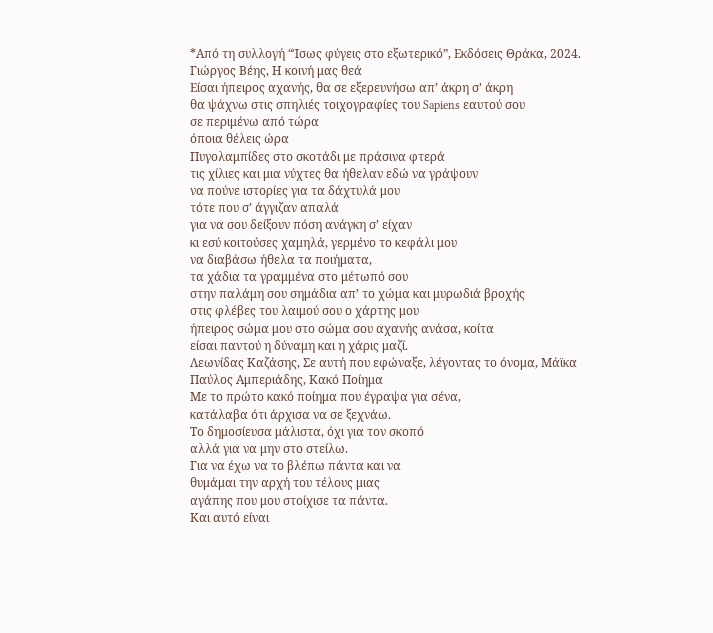*Από τη συλλογή “Ίσως φύγεις στο εξωτερικό”, Εκδόσεις Θράκα, 2024.
Γιώργος Βέης, Η κοινή μας θεά
Είσαι ήπειρος αχανής, θα σε εξερευνήσω απ’ άκρη σ’ άκρη
θα ψάχνω στις σπηλιές τοιχογραφίες του Sapiens εαυτού σου
σε περιμένω από τώρα
όποια θέλεις ώρα
Πυγολαμπίδες στο σκοτάδι με πράσινα φτερά
τις χίλιες και μια νύχτες θα ήθελαν εδώ να γράψουν
να πούνε ιστορίες για τα δάχτυλά μου
τότε που σ’ άγγιζαν απαλά
για να σου δείξουν πόση ανάγκη σ’ είχαν
κι εσύ κοιτούσες χαμηλά, γερμένο το κεφάλι μου
να διαβάσω ήθελα τα ποιήματα,
τα χάδια τα γραμμένα στο μέτωπό σου
στην παλάμη σου σημάδια απ’ το χώμα και μυρωδιά βροχής
στις φλέβες του λαιμού σου ο χάρτης μου
ήπειρος σώμα μου στο σώμα σου αχανής ανάσα, κοίτα
είσαι παντού η δύναμη και η χάρις μαζί.
Λεωνίδας Καζάσης, Σε αυτή που εφώναξε, λέγοντας το όνομα, Μάϊκα
Παύλος Αμπεριάδης, Κακό Ποίημα
Με το πρώτο κακό ποίημα που έγραψα για σένα,
κατάλαβα ότι άρχισα να σε ξεχνάω.
Το δημοσίευσα μάλιστα, όχι για τον σκοπό
αλλά για να μην στο στείλω.
Για να έχω να το βλέπω πάντα και να
θυμάμαι την αρχή του τέλους μιας
αγάπης που μου στοίχισε τα πάντα.
Και αυτό είναι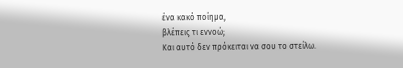ένα κακό ποίημα,
βλέπεις τι εννοώ;
Και αυτό δεν πρόκειται να σου το στείλω.